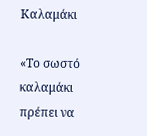Καλαμάκι

«Το σωστό καλαμάκι πρέπει να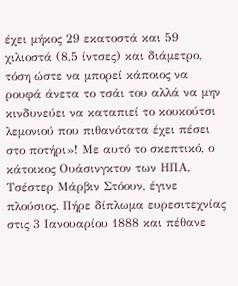έχει μήκος 29 εκατοστά και 59 χιλιοστά (8,5 ίντσες) και διάμετρο, τόση ώστε να μπορεί κάποιος να ρουφά άνετα το τσάι του αλλά να μην κινδυνεύει να καταπιεί το κουκούτσι λεμονιού που πιθανότατα έχει πέσει στο ποτήρι»! Με αυτό το σκεπτικό, ο κάτοικος Ουάσινγκτον των ΗΠΑ, Τσέστερ Μάρβιν Στόουν, έγινε πλούσιος. Πήρε δίπλωμα ευρεσιτεχνίας στις 3 Ιανουαρίου 1888 και πέθανε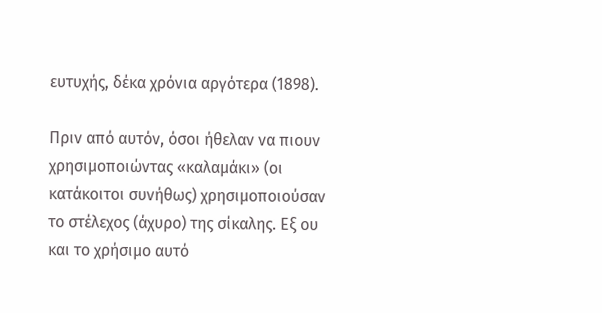ευτυχής, δέκα χρόνια αργότερα (1898).

Πριν από αυτόν, όσοι ήθελαν να πιουν χρησιμοποιώντας «καλαμάκι» (οι κατάκοιτοι συνήθως) χρησιμοποιούσαν το στέλεχος (άχυρο) της σίκαλης. Εξ ου και το χρήσιμο αυτό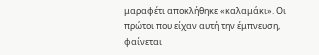μαραφέτι αποκλήθηκε «καλαμάκι». Οι πρώτοι που είχαν αυτή την έμπνευση, φαίνεται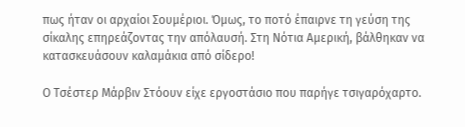πως ήταν οι αρχαίοι Σουμέριοι. Όμως, το ποτό έπαιρνε τη γεύση της σίκαλης επηρεάζοντας την απόλαυσή. Στη Νότια Αμερική, βάλθηκαν να κατασκευάσουν καλαμάκια από σίδερο!

Ο Τσέστερ Μάρβιν Στόουν είχε εργοστάσιο που παρήγε τσιγαρόχαρτο.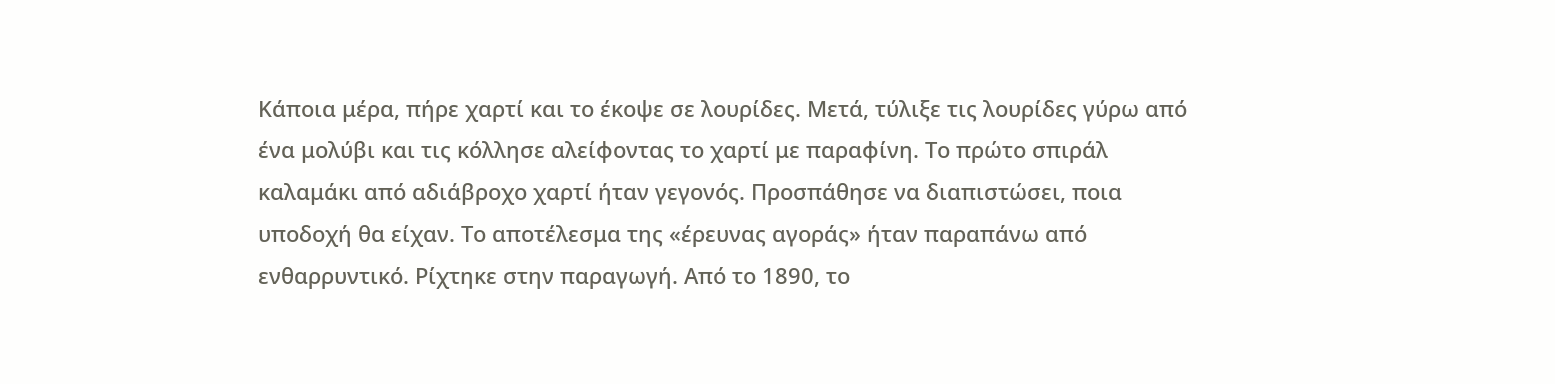Κάποια μέρα, πήρε χαρτί και το έκοψε σε λουρίδες. Μετά, τύλιξε τις λουρίδες γύρω από ένα μολύβι και τις κόλλησε αλείφοντας το χαρτί με παραφίνη. Το πρώτο σπιράλ καλαμάκι από αδιάβροχο χαρτί ήταν γεγονός. Προσπάθησε να διαπιστώσει, ποια υποδοχή θα είχαν. Το αποτέλεσμα της «έρευνας αγοράς» ήταν παραπάνω από ενθαρρυντικό. Ρίχτηκε στην παραγωγή. Από το 1890, το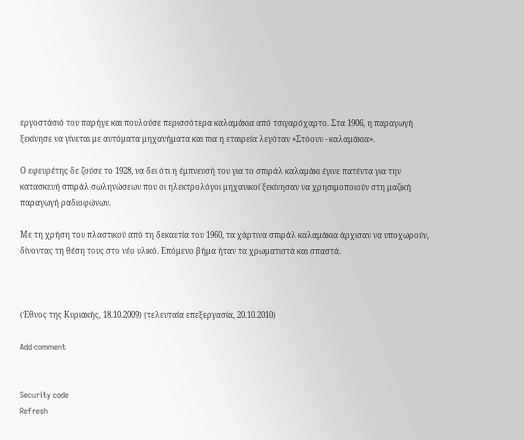εργοστάσιό του παρήγε και πουλούσε περισσότερα καλαμάκια από τσιγαρόχαρτο. Στα 1906, η παραγωγή ξεκίνησε να γίνεται με αυτόματα μηχανήματα και πια η εταιρεία λεγόταν «Στόουν - καλαμάκια».

Ο εφευρέτης δε ζούσε το 1928, να δει ότι η έμπνευσή του για το σπιράλ καλαμάκι έγινε πατέντα για την κατασκευή σπιράλ σωληνώσεων που οι ηλεκτρολόγοι μηχανικοί ξεκίνησαν να χρησιμοποιούν στη μαζική παραγωγή ραδιοφώνων.

Με τη χρήση του πλαστικού από τη δεκαετία του 1960, τα χάρτινα σπιράλ καλαμάκια άρχισαν να υποχωρούν, δίνοντας τη θέση τους στο νέο υλικό. Επόμενο βήμα ήταν τα χρωματιστά και σπαστά.



(Έθνος της Κυριακής, 18.10.2009) (τελευταία επεξεργασία, 20.10.2010)

Add comment


Security code
Refresh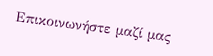Επικοινωνήστε μαζί μας